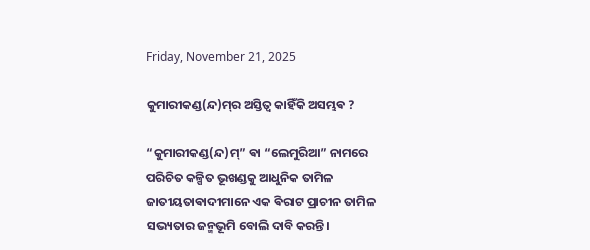Friday, November 21, 2025

କୁମାରୀକଣ୍ଡ(ନ୍ଦ)ମ୍‌ର ଅସ୍ତିତ୍ୱ କାହିଁକି ଅସମ୍ଭଵ ?

“କୁମାରୀକଣ୍ଡ(ନ୍ଦ)ମ୍” ଵା “ଲେମୁରିଆ” ନାମରେ ପରିଚିତ କଳ୍ପିତ ଭୂଖଣ୍ଡକୁ ଆଧୁନିକ ତାମିଳ ଜାତୀୟତାଵାଦୀମାନେ ଏକ ଵିରାଟ ପ୍ରାଚୀନ ତାମିଳ ସଭ୍ୟତାର ଜନ୍ମଭୂମି ବୋଲି ଦାବି କରନ୍ତି।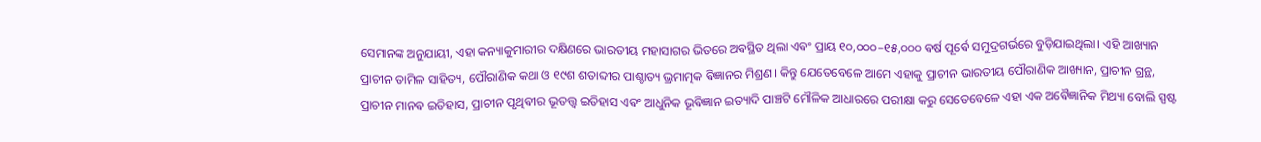ସେମାନଙ୍କ ଅନୁଯାୟୀ, ଏହା କନ୍ୟାକୁମାରୀର ଦକ୍ଷିଣରେ ଭାରତୀୟ ମହାସାଗର ଭିତରେ ଅଵସ୍ଥିତ ଥିଲା ଏଵଂ ପ୍ରାୟ ୧୦,୦୦୦–୧୫,୦୦୦ ଵର୍ଷ ପୂର୍ଵେ ସମୁଦ୍ରଗର୍ଭରେ ବୁଡ଼ିଯାଇଥିଲା। ଏହି ଆଖ୍ୟାନ ପ୍ରାଚୀନ ତାମିଳ ସାହିତ୍ୟ, ପୌରାଣିକ କଥା ଓ ୧୯ଶ ଶତାବ୍ଦୀର ପାଶ୍ଚାତ୍ୟ ଭ୍ରମାତ୍ମକ ଵିଜ୍ଞାନର ମିଶ୍ରଣ। କିନ୍ତୁ ଯେତେବେଳେ ଆମେ ଏହାକୁ ପ୍ରାଚୀନ ଭାରତୀୟ ପୌରାଣିକ ଆଖ୍ୟାନ, ପ୍ରାଚୀନ ଗ୍ରନ୍ଥ, ପ୍ରାଚୀନ ମାନଵ ଇତିହାସ, ପ୍ରାଚୀନ ପୃଥିଵୀର ଭୂତତ୍ତ୍ୱ ଇତିହାସ ଏଵଂ ଆଧୁନିକ ଭୂଵିଜ୍ଞାନ ଇତ୍ୟାଦି ପାଞ୍ଚଟି ମୌଳିକ ଆଧାରରେ ପରୀକ୍ଷା କରୁ ସେତେବେଳେ ଏହା ଏକ ଅଵୈଜ୍ଞାନିକ ମିଥ୍ୟା ବୋଲି ସ୍ପଷ୍ଟ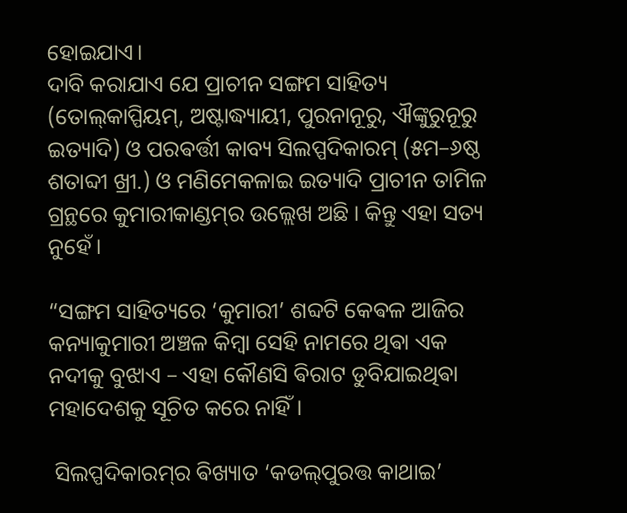ହୋଇଯାଏ।
ଦାବି କରାଯାଏ ଯେ ପ୍ରାଚୀନ ସଙ୍ଗମ ସାହିତ୍ୟ (ତୋଲ୍‌କାପ୍ପିୟମ୍, ଅଷ୍ଟାଦ୍ଧ୍ୟାୟୀ, ପୁରନାନୂରୁ, ଐଙ୍କୁରୁନୂରୁ ଇତ୍ୟାଦି) ଓ ପରଵର୍ତ୍ତୀ କାବ୍ୟ ସିଲପ୍ପଦିକାରମ୍ (୫ମ–୬ଷ୍ଠ ଶତାବ୍ଦୀ ଖ୍ରୀ.) ଓ ମଣିମେକଳାଇ ଇତ୍ୟାଦି ପ୍ରାଚୀନ ତାମିଳ ଗ୍ରନ୍ଥରେ କୁମାରୀକାଣ୍ଡମ୍‌ର ଉଲ୍ଲେଖ ଅଛି । କିନ୍ତୁ ଏହା ସତ୍ୟ ନୁହେଁ।

“ସଙ୍ଗମ ସାହିତ୍ୟରେ ‘କୁମାରୀ’ ଶବ୍ଦଟି କେଵଳ ଆଜିର କନ୍ୟାକୁମାରୀ ଅଞ୍ଚଳ କିମ୍ବା ସେହି ନାମରେ ଥିଵା ଏକ ନଦୀକୁ ବୁଝାଏ – ଏହା କୌଣସି ଵିରାଟ ଡୁବିଯାଇଥିଵା ମହାଦେଶକୁ ସୂଚିତ କରେ ନାହିଁ।

 ସିଲପ୍ପଦିକାରମ୍‌ର ଵିଖ୍ୟାତ ‘କଡଲ୍‌ପୁରତ୍ତ କାଥାଇ’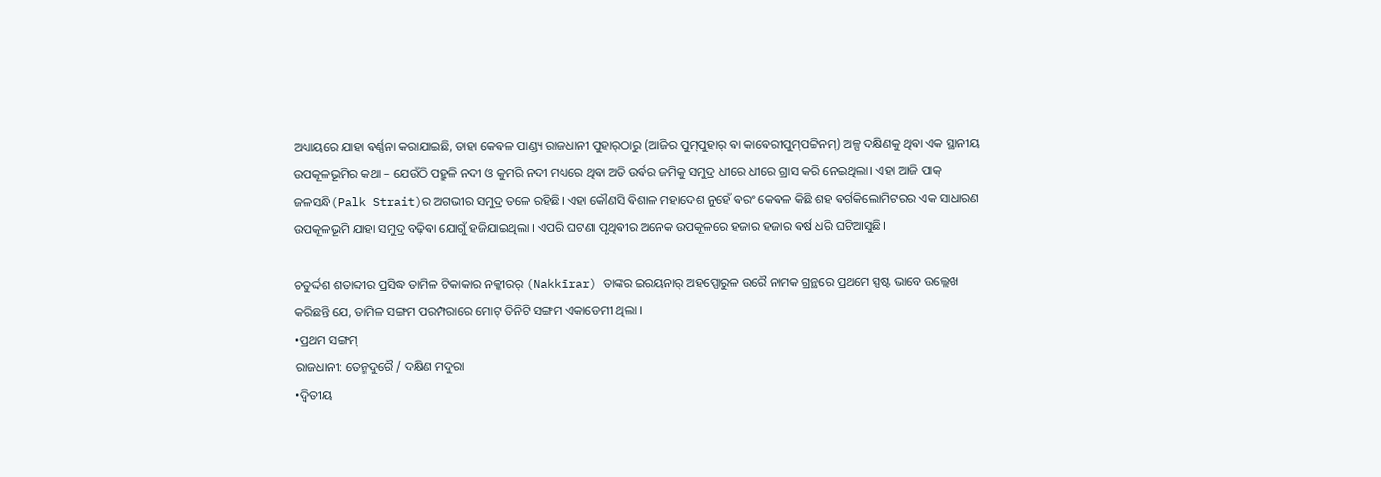ଅଧ୍ୟାୟରେ ଯାହା ଵର୍ଣ୍ଣନା କରାଯାଇଛି, ତାହା କେଵଳ ପାଣ୍ଡ୍ୟ ରାଜଧାନୀ ପୁହାର୍‌ଠାରୁ (ଆଜିର ପୁମ୍‌ପୁହାର୍ ଵା କାଵେରୀପୁମ୍‌ପଟ୍ଟିନମ୍) ଅଳ୍ପ ଦକ୍ଷିଣକୁ ଥିଵା ଏକ ସ୍ଥାନୀୟ ଉପକୂଳଭୂମିର କଥା – ଯେଉଁଠି ପହ୍ରୁଳି ନଦୀ ଓ କୁମରି ନଦୀ ମଧ୍ୟରେ ଥିଵା ଅତି ଉର୍ଵର ଜମିକୁ ସମୁଦ୍ର ଧୀରେ ଧୀରେ ଗ୍ରାସ କରି ନେଇଥିଲା। ଏହା ଆଜି ପାକ୍ ଜଳସନ୍ଧି(Palk Strait)ର ଅଗଭୀର ସମୁଦ୍ର ତଳେ ରହିଛି। ଏହା କୌଣସି ଵିଶାଳ ମହାଦେଶ ନୁହେଁ ଵରଂ କେଵଳ କିଛି ଶହ ଵର୍ଗକିଲୋମିଟରର ଏକ ସାଧାରଣ ଉପକୂଳଭୂମି ଯାହା ସମୁଦ୍ର ବଢ଼ିଵା ଯୋଗୁଁ ହଜିଯାଇଥିଲା । ଏପରି ଘଟଣା ପୃଥିଵୀର ଅନେକ ଉପକୂଳରେ ହଜାର ହଜାର ଵର୍ଷ ଧରି ଘଟିଆସୁଛି।

ଚତୁର୍ଦ୍ଦଶ ଶତାବ୍ଦୀର ପ୍ରସିଦ୍ଧ ତାମିଳ ଟିକାକାର ନକ୍କୀରର୍ (Nakkīrar) ତାଙ୍କର ଇରୟନାର୍ ଅହପ୍ପୋରୁଳ ଉରୈ ନାମକ ଗ୍ରନ୍ଥରେ ପ୍ରଥମେ ସ୍ପଷ୍ଟ ଭାବେ ଉଲ୍ଲେଖ କରିଛନ୍ତି ଯେ, ତାମିଳ ସଙ୍ଗମ ପରମ୍ପରାରେ ମୋଟ୍ ତିନିଟି ସଙ୍ଗମ ଏକାଡେମୀ ଥିଲା ।
•ପ୍ରଥମ ସଙ୍ଗମ୍
ରାଜଧାନୀ: ତେନ୍ମଦୁରୈ / ଦକ୍ଷିଣ ମଦୁରା
•ଦ୍ୱିତୀୟ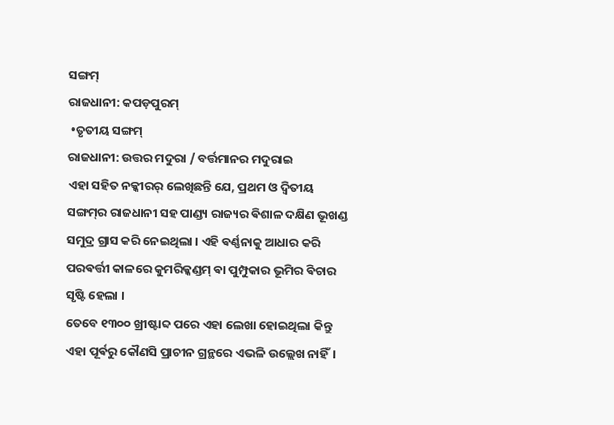ସଙ୍ଗମ୍
ରାଜଧାନୀ: କପଡ଼ପୁରମ୍
 •ତୃତୀୟ ସଙ୍ଗମ୍
ରାଜଧାନୀ: ଉତ୍ତର ମଦୁରା / ବର୍ତ୍ତମାନର ମଦୁରାଇ
ଏହା ସହିତ ନକ୍କୀରର୍ ଲେଖିଛନ୍ତି ଯେ, ପ୍ରଥମ ଓ ଦ୍ୱିତୀୟ ସଙ୍ଗମ୍‌ର ରାଜଧାନୀ ସହ ପାଣ୍ଡ୍ୟ ରାଜ୍ୟର ଵିଶାଳ ଦକ୍ଷିଣ ଭୂଖଣ୍ଡ ସମୁଦ୍ର ଗ୍ରାସ କରି ନେଇଥିଲା । ଏହି ଵର୍ଣ୍ଣନାକୁ ଆଧାର କରି ପରଵର୍ତ୍ତୀ କାଳରେ କୁମରିକ୍କଣ୍ଡମ୍ ଵା ପୁମ୍ପୁକାର ଭୂମିର ଵିଚାର ସୃଷ୍ଟି ହେଲା ।
ତେବେ ୧୩୦୦ ଖ୍ରୀଷ୍ଟାବ୍ଦ ପରେ ଏହା ଲେଖା ହୋଇଥିଲା କିନ୍ତୁ ଏହା ପୂର୍ଵରୁ କୌଣସି ପ୍ରାଚୀନ ଗ୍ରନ୍ଥରେ ଏଭଳି ଉଲ୍ଲେଖ ନାହିଁ।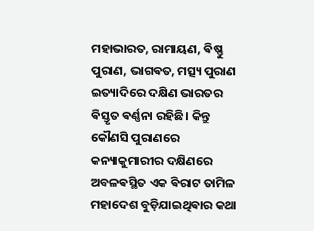ମହାଭାରତ, ରାମାୟଣ, ଵିଷ୍ଣୁ ପୁରାଣ, ଭାଗଵତ, ମତ୍ସ୍ୟ ପୁରାଣ ଇତ୍ୟାଦିରେ ଦକ୍ଷିଣ ଭାରତର ଵିସ୍ତୃତ ଵର୍ଣ୍ଣନା ରହିଛି। କିନ୍ତୁ କୌଣସି ପୁରାଣରେ କନ୍ୟାକୁମାରୀର ଦକ୍ଷିଣରେ ଅବଳଵସ୍ଥିତ ଏକ ଵିରାଟ ତାମିଳ ମହାଦେଶ ବୁଡ଼ିଯାଇଥିଵାର କଥା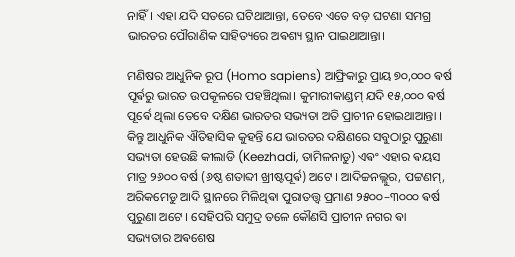ନାହିଁ। ଏହା ଯଦି ସତରେ ଘଟିଥାଆନ୍ତା, ତେବେ ଏତେ ବଡ଼ ଘଟଣା ସମଗ୍ର ଭାରତର ପୌରାଣିକ ସାହିତ୍ୟରେ ଅଵଶ୍ୟ ସ୍ଥାନ ପାଇଥାଆନ୍ତା।

ମଣିଷର ଆଧୁନିକ ରୂପ (Homo sapiens) ଆଫ୍ରିକାରୁ ପ୍ରାୟ ୭୦,୦୦୦ ଵର୍ଷ ପୂର୍ଵରୁ ଭାରତ ଉପକୂଳରେ ପହଞ୍ଚିଥିଲା। କୁମାରୀକାଣ୍ଡମ୍ ଯଦି ୧୫,୦୦୦ ଵର୍ଷ ପୂର୍ଵେ ଥିଲା ତେବେ ଦକ୍ଷିଣ ଭାରତର ସଭ୍ୟତା ଅତି ପ୍ରାଚୀନ ହୋଇଥାଆନ୍ତା ‌। କିନ୍ତୁ ଆଧୁନିକ ଐତିହାସିକ କୁହନ୍ତି ଯେ ଭାରତର ଦକ୍ଷିଣରେ ସବୁଠାରୁ ପୁରୁଣା ସଭ୍ୟତା ହେଉଛି କୀଲାଡି (Keezhadi, ତାମିଳନାଡୁ) ଏଵଂ ଏହାର ଵୟସ ମାତ୍ର ୨୬୦୦ ବର୍ଷ (୬ଷ୍ଠ ଶତାବ୍ଦୀ ଖ୍ରୀଷ୍ଟପୂର୍ଵ) ଅଟେ ।‌ ଆଦିଚ୍ଚନଲ୍ଲୁର, ପଟ୍ଟଣମ୍, ଅରିକମେଡୁ ଆଦି ସ୍ଥାନରେ ମିଳିଥିଵା ପୁରାତତ୍ତ୍ୱ ପ୍ରମାଣ ୨୫୦୦–୩୦୦୦ ଵର୍ଷ ପୁରୁଣା ଅଟେ । ସେହିପରି ସମୁଦ୍ର ତଳେ କୌଣସି ପ୍ରାଚୀନ ନଗର ଵା ସଭ୍ୟତାର ଅଵଶେଷ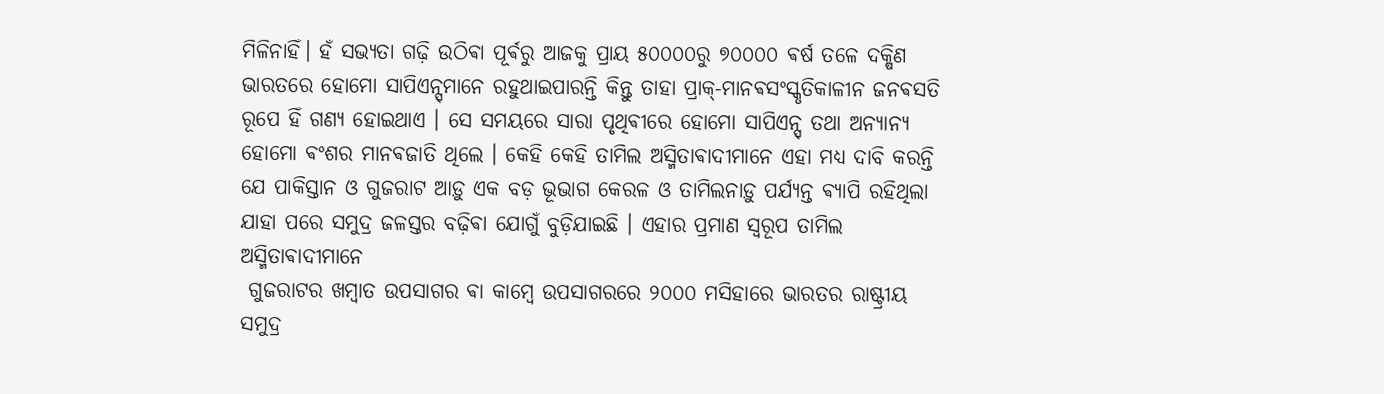ମିଳିନାହିଁ। ହଁ ସଭ୍ୟତା ଗଢ଼ି ଉଠିଵା ପୂର୍ଵରୁ ଆଜକୁ ପ୍ରାୟ ୫୦୦୦୦ରୁ ୭୦୦୦୦ ଵର୍ଷ ତଳେ ଦକ୍ଷିଣ ଭାରତରେ ହୋମୋ ସାପିଏନ୍ସ୍‌ମାନେ ରହୁଥାଇପାରନ୍ତି କିନ୍ତୁ ତାହା ପ୍ରାକ୍-ମାନଵସଂସ୍କୃତିକାଳୀନ ଜନଵସତି ରୂପେ ହିଁ ଗଣ୍ୟ ହୋଇଥାଏ । ସେ ସମୟରେ ସାରା ପୃଥିଵୀରେ ହୋମୋ ସାପିଏନ୍ସ୍‌ ତଥା ଅନ୍ୟାନ୍ୟ ହୋମୋ ଵଂଶର ମାନଵଜାତି ଥିଲେ । କେହି କେହି ତାମିଲ ଅସ୍ମିତାଵାଦୀମାନେ ଏହା ମଧ୍ୟ ଦାବି କରନ୍ତି ଯେ ପାକିସ୍ତାନ ଓ ଗୁଜରାଟ ଆଡ଼ୁ ଏକ ବଡ଼ ଭୂଭାଗ କେରଳ ଓ ତାମିଲନାଡ଼ୁ ପର୍ଯ୍ୟନ୍ତ ଵ୍ୟାପି ରହିଥିଲା ଯାହା ପରେ ସମୁଦ୍ର ଜଳସ୍ତର ବଢ଼ିଵା ଯୋଗୁଁ ବୁଡ଼ିଯାଇଛି । ଏହାର ପ୍ରମାଣ ସ୍ଵରୂପ ତାମିଲ ଅସ୍ମିତାଵାଦୀମାନେ
 ଗୁଜରାଟର ଖମ୍ବାତ ଉପସାଗର ଵା କାମ୍ବେ ଉପସାଗରରେ ୨୦୦୦ ମସିହାରେ ଭାରତର ରାଷ୍ଟ୍ରୀୟ ସମୁଦ୍ର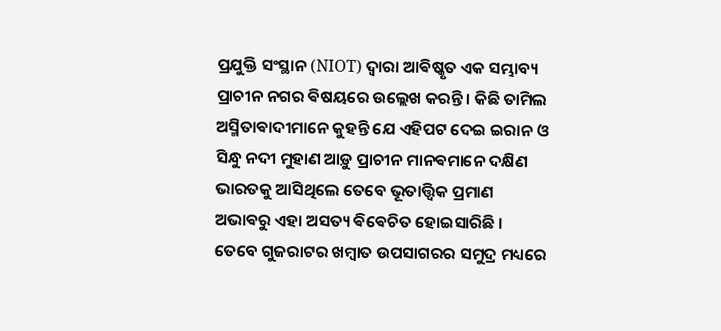ପ୍ରଯୁକ୍ତି ସଂସ୍ଥାନ (NIOT) ଦ୍ୱାରା ଆଵିଷ୍କୃତ ଏକ ସମ୍ଭାବ୍ୟ ପ୍ରାଚୀନ ନଗର ଵିଷୟରେ ଉଲ୍ଲେଖ କରନ୍ତି । କିଛି ତାମିଲ ଅସ୍ମିତାଵାଦୀମାନେ କୁହନ୍ତି ଯେ ଏହିପଟ ଦେଇ ଇରାନ ଓ ସିନ୍ଧୁ ନଦୀ ମୁହାଣ ଆଡ଼ୁ ପ୍ରାଚୀନ ମାନଵମାନେ ଦକ୍ଷିଣ ଭାରତକୁ ଆସିଥିଲେ ତେବେ ଭୂତାତ୍ତ୍ଵିକ ପ୍ରମାଣ ଅଭାଵରୁ ଏହା ଅସତ୍ୟ ଵିଵେଚିତ ହୋଇସାରିଛି ।
ତେବେ ଗୁଜରାଟର ଖମ୍ବାତ ଉପସାଗରର ସମୁଦ୍ର ମଧ୍ୟରେ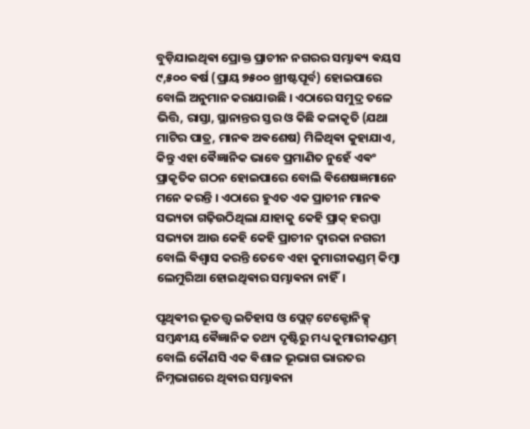ବୁଡ଼ିଯାଇଥିଵା ପ୍ରୋକ୍ତ ପ୍ରାଚୀନ ନଗରର ସମ୍ଭାଵ୍ୟ ଵୟସ ୯,୫୦୦ ଵର୍ଷ (ପ୍ରାୟ ୭୫୦୦ ଖ୍ରୀଷ୍ଟପୂର୍ବ) ହୋଇପାରେ ବୋଲି ଅନୁମାନ କରାଯାଉଛି । ଏଠାରେ ସମୁଦ୍ର ତଳେ ଭିତ୍ତି, ରାସ୍ତା, ସ୍ଥାନାନ୍ତର ସ୍ତର ଓ କିଛି କଳାକୃତି (ଯଥା ମାଟିର ପାତ୍ର, ମାନଵ ଅଵଶେଷ) ମିଳିଥିଵା କୁହାଯାଏ, କିନ୍ତୁ ଏହା ଵୈଜ୍ଞାନିକ ଭାବେ ପ୍ରମାଣିତ ନୁହେଁ ଏଵଂ ପ୍ରାକୃତିକ ଗଠନ ହୋଇପାରେ ବୋଲି ଵିଶେଷଜ୍ଞମାନେ ମନେ କରନ୍ତି । ଏଠାରେ ହୁଏତ ଏକ ପ୍ରାଚୀନ ମାନଵ ସଭ୍ୟତା ଗଢ଼ିଉଠିଥିଲା ଯାହାକୁ କେହି ପ୍ରାକ୍ ହରପ୍ପା ସଭ୍ୟତା ଆଉ କେହି କେହି ପ୍ରାଚୀନ ଦ୍ଵାରକା ନଗରୀ ବୋଲି ଵିଶ୍ୱାସ କରନ୍ତି ତେବେ ଏହା କୁମାରୀକଣ୍ଡମ୍ କିମ୍ବା ଲେମୁରିଆ ହୋଇଥିଵାର ସମ୍ଭାଵନା ନାହିଁ।

ପୃଥିଵୀର ଭୂତତ୍ତ୍ୱ ଇତିହାସ ଓ ପ୍ଲେଟ୍ ଟେକ୍ଟୋନିକ୍ସ୍ ସମ୍ବନ୍ଧୀୟ ଵୈଜ୍ଞାନିକ ତଥ୍ୟ ଦୃଷ୍ଟିରୁ ମଧ୍ୟ କୁମାରୀକଣ୍ଡମ୍ ବୋଲି କୌଣସି ଏକ ଵିଶାଳ ଭୂଭାଗ ଭାରତର ନିମ୍ନଭାଗରେ ଥିଵାର ସମ୍ଭାଵନା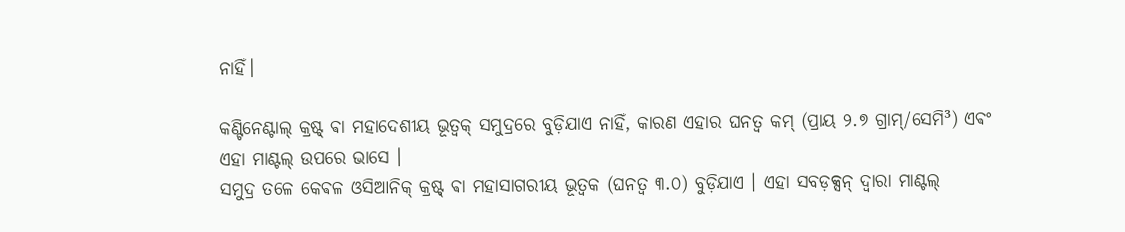ନାହିଁ।‌

କଣ୍ଟିନେଣ୍ଟାଲ୍ କ୍ରଷ୍ଟ୍ ଵା ମହାଦେଶୀୟ ଭୂତ୍ୱକ୍ ସମୁଦ୍ରରେ ବୁଡ଼ିଯାଏ ନାହିଁ, କାରଣ ଏହାର ଘନତ୍ୱ କମ୍ (ପ୍ରାୟ ୨.୭ ଗ୍ରାମ୍/ସେମି³) ଏଵଂ ଏହା ମାଣ୍ଟଲ୍ ଉପରେ ଭାସେ ।
ସମୁଦ୍ର ତଳେ କେଵଳ ଓସିଆନିକ୍ କ୍ରଷ୍ଟ୍ ଵା ମହାସାଗରୀୟ ଭୂତ୍ଵକ (ଘନତ୍ୱ ୩.୦) ବୁଡ଼ିଯାଏ । ଏହା ସବଡ଼କ୍ସନ୍ ଦ୍ୱାରା ମାଣ୍ଟଲ୍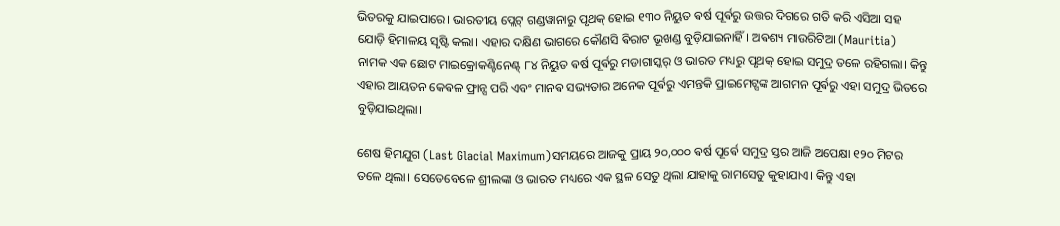ଭିତରକୁ ଯାଇପାରେ। ଭାରତୀୟ ପ୍ଲେଟ୍ ଗଣ୍ଡୱାନାରୁ ପୃଥକ୍ ହୋଇ ୧୩୦ ନିୟୁତ ଵର୍ଷ ପୂର୍ଵରୁ ଉତ୍ତର ଦିଗରେ ଗତି କରି ଏସିଆ ସହ ଯୋଡ଼ି ହିମାଳୟ ସୃଷ୍ଟି କଲା। ଏହାର ଦକ୍ଷିଣ ଭାଗରେ କୌଣସି ଵିରାଟ ଭୂଖଣ୍ଡ ବୁଡ଼ିଯାଇନାହିଁ। ଅଵଶ୍ୟ ମାଉରିଟିଆ (Mauritia) ନାମକ ଏକ ଛୋଟ ମାଇକ୍ରୋକଣ୍ଟିନେଣ୍ଟ୍ ୮୪ ନିୟୁତ ଵର୍ଷ ପୂର୍ଵରୁ ମଡାଗାସ୍କର୍ ଓ ଭାରତ ମଧ୍ୟରୁ ପୃଥକ୍ ହୋଇ ସମୁଦ୍ର ତଳେ ରହିଗଲା। କିନ୍ତୁ ଏହାର ଆୟତନ କେଵଳ ଫ୍ରାନ୍ସ ପରି ଏବଂ ମାନଵ ସଭ୍ୟତାର ଅନେକ ପୂର୍ଵରୁ ଏମନ୍ତକି ପ୍ରାଇମେଟ୍ସଙ୍କ ଆଗମନ ପୂର୍ଵରୁ ଏହା ସମୁଦ୍ର ଭିତରେ ବୁଡ଼ିଯାଇଥିଲା।

ଶେଷ ହିମଯୁଗ (Last Glacial Maximum)ସମୟରେ ଆଜକୁ ପ୍ରାୟ ୨୦,୦୦୦ ଵର୍ଷ ପୂର୍ଵେ ସମୁଦ୍ର ସ୍ତର ଆଜି ଅପେକ୍ଷା ୧୨୦ ମିଟର ତଳେ ଥିଲା। ସେତେବେଳେ ଶ୍ରୀଲଙ୍କା ଓ ଭାରତ ମଧ୍ୟରେ ଏକ ସ୍ଥଳ ସେତୁ ଥିଲା ଯାହାକୁ ରାମସେତୁ କୁହାଯାଏ। କିନ୍ତୁ ଏହା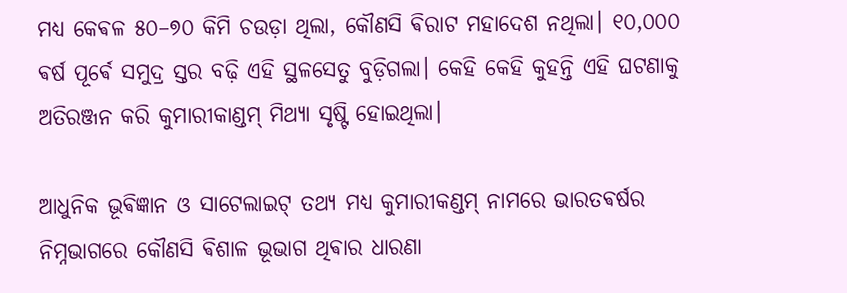ମଧ୍ୟ କେଵଳ ୫୦–୭୦ କିମି ଚଉଡ଼ା ଥିଲା, କୌଣସି ଵିରାଟ ମହାଦେଶ ନଥିଲା। ୧୦,୦୦୦ ଵର୍ଷ ପୂର୍ଵେ ସମୁଦ୍ର ସ୍ତର ବଢ଼ି ଏହି ସ୍ଥଳସେତୁ ବୁଡ଼ିଗଲା। କେହି କେହି କୁହନ୍ତି ଏହି ଘଟଣାକୁ ଅତିରଞ୍ଜନ କରି କୁମାରୀକାଣ୍ଡମ୍ ମିଥ୍ୟା ସୃଷ୍ଟି ହୋଇଥିଲା।

ଆଧୁନିକ ଭୂଵିଜ୍ଞାନ ଓ ସାଟେଲାଇଟ୍ ତଥ୍ୟ ମଧ୍ୟ କୁମାରୀକଣ୍ଡମ୍ ନାମରେ ଭାରତଵର୍ଷର ନିମ୍ନଭାଗରେ କୌଣସି ଵିଶାଳ ଭୂଭାଗ ଥିଵାର ଧାରଣା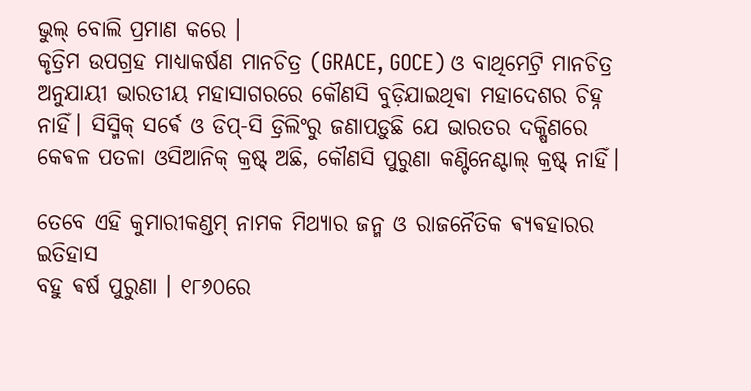ଭୁଲ୍ ବୋଲି ପ୍ରମାଣ କରେ ।
କୃତ୍ରିମ ଉପଗ୍ରହ ମାଧ୍ୟାକର୍ଷଣ ମାନଚିତ୍ର (GRACE, GOCE) ଓ ବାଥିମେଟ୍ରି ମାନଚିତ୍ର ଅନୁଯାୟୀ ଭାରତୀୟ ମହାସାଗରରେ କୌଣସି ବୁଡ଼ିଯାଇଥିଵା ମହାଦେଶର ଚିହ୍ନ ନାହିଁ। ସିସ୍ମିକ୍ ସର୍ଵେ ଓ ଡିପ୍-ସି ଡ୍ରିଲିଂରୁ ଜଣାପଡ଼ୁଛି ଯେ ଭାରତର ଦକ୍ଷିଣରେ କେଵଳ ପତଳା ଓସିଆନିକ୍ କ୍ରଷ୍ଟ୍ ଅଛି, କୌଣସି ପୁରୁଣା କଣ୍ଟିନେଣ୍ଟାଲ୍ କ୍ରଷ୍ଟ୍ ନାହିଁ।

ତେବେ ଏହି କୁମାରୀକଣ୍ଡମ୍ ନାମକ ମିଥ୍ୟାର ଜନ୍ମ ଓ ରାଜନୈତିକ ଵ୍ୟଵହାରର ଇତିହାସ
ବହୁ ଵର୍ଷ ପୁରୁଣା । ୧୮୬୦ରେ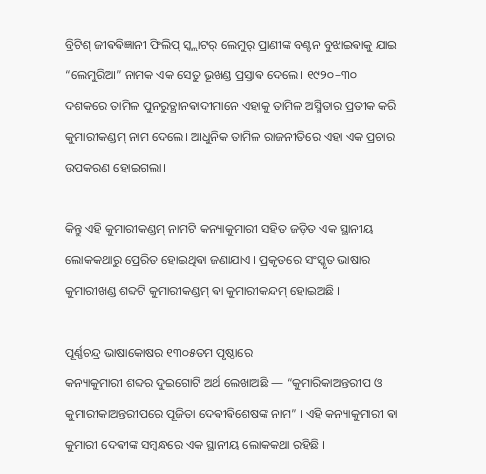ବ୍ରିଟିଶ୍ ଜୀଵଵିଜ୍ଞାନୀ ଫିଲିପ୍ ସ୍କ୍ଲାଟର୍ ଲେମୁର୍ ପ୍ରାଣୀଙ୍କ ବଣ୍ଟନ ବୁଝାଇଵାକୁ ଯାଇ “ଲେମୁରିଆ” ନାମକ ଏକ ସେତୁ ଭୂଖଣ୍ଡ ପ୍ରସ୍ତାଵ ଦେଲେ। ୧୯୨୦–୩୦ ଦଶକରେ ତାମିଳ ପୁନରୁତ୍ଥାନଵାଦୀମାନେ ଏହାକୁ ତାମିଳ ଅସ୍ମିତାର ପ୍ରତୀକ କରି କୁମାରୀକଣ୍ଡମ୍ ନାମ ଦେଲେ। ଆଧୁନିକ ତାମିଳ ରାଜନୀତିରେ ଏହା ଏକ ପ୍ରଚାର ଉପକରଣ ହୋଇଗଲା।

କିନ୍ତୁ ଏହି କୁମାରୀକଣ୍ଡମ୍ ନାମଟି କନ୍ୟାକୁମାରୀ ସହିତ ଜଡ଼ିତ ଏକ ସ୍ଥାନୀୟ ଲୋକକଥାରୁ ପ୍ରେରିତ ହୋଇଥିଵା ଜଣାଯାଏ । ପ୍ରକୃତରେ ସଂସ୍କୃତ ଭାଷାର କୁମାରୀଖଣ୍ଡ ଶବ୍ଦଟି କୁମାରୀକଣ୍ଡମ୍ ଵା କୁମାରୀକନ୍ଦମ୍ ହୋଇଅଛି ।

ପୂର୍ଣ୍ଣଚନ୍ଦ୍ର ଭାଷାକୋଷର ୧୩୦୫ତମ ପୃଷ୍ଠାରେ
କନ୍ୟାକୁମାରୀ ଶବ୍ଦର ଦୁଇଗୋଟି ଅର୍ଥ ଲେଖାଅଛି — “କୁମାରିକାଅନ୍ତରୀପ ଓ
କୁମାରୀକାଅନ୍ତରୀପରେ ପୂଜିତା ଦେଵୀଵିଶେଷଙ୍କ ନାମ” । ଏହି କନ୍ୟାକୁମାରୀ ଵା କୁମାରୀ ଦେଵୀଙ୍କ ସମ୍ବନ୍ଧରେ ଏକ ସ୍ଥାନୀୟ ଲୋକକଥା ରହିଛି ।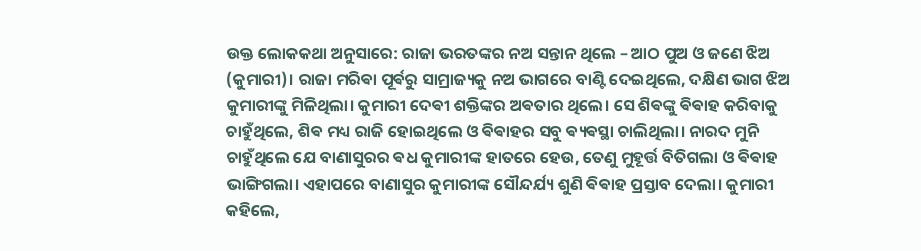ଉକ୍ତ ଲୋକକଥା ଅନୁସାରେ: ରାଜା ଭରତଙ୍କର ନଅ ସନ୍ତାନ ଥିଲେ – ଆଠ ପୁଅ ଓ ଜଣେ ଝିଅ (କୁମାରୀ)। ରାଜା ମରିଵା ପୂର୍ଵରୁ ସାମ୍ରାଜ୍ୟକୁ ନଅ ଭାଗରେ ବାଣ୍ଟି ଦେଇଥିଲେ, ଦକ୍ଷିଣ ଭାଗ ଝିଅ କୁମାରୀଙ୍କୁ ମିଳିଥିଲା। କୁମାରୀ ଦେଵୀ ଶକ୍ତିଙ୍କର ଅଵତାର ଥିଲେ। ସେ ଶିଵଙ୍କୁ ଵିଵାହ କରିବାକୁ ଚାହୁଁଥିଲେ, ଶିଵ ମଧ୍ୟ ରାଜି ହୋଇଥିଲେ ଓ ଵିଵାହର ସବୁ ଵ୍ୟଵସ୍ଥା ଚାଲିଥିଲା। ନାରଦ ମୁନି ଚାହୁଁଥିଲେ ଯେ ବାଣାସୁରର ଵଧ କୁମାରୀଙ୍କ ହାତରେ ହେଉ, ତେଣୁ ମୁହୂର୍ତ୍ତ ବିତିଗଲା ଓ ଵିଵାହ ଭାଙ୍ଗିଗଲା। ଏହାପରେ ବାଣାସୁର କୁମାରୀଙ୍କ ସୌନ୍ଦର୍ଯ୍ୟ ଶୁଣି ଵିଵାହ ପ୍ରସ୍ତାବ ଦେଲା। କୁମାରୀ କହିଲେ,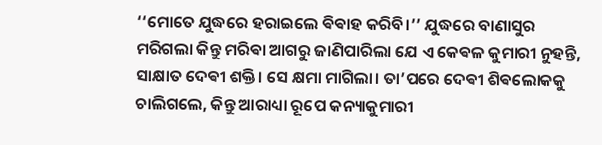‘‘ମୋତେ ଯୁଦ୍ଧରେ ହରାଇଲେ ଵିଵାହ କରିବି।’’ ଯୁଦ୍ଧରେ ବାଣାସୁର ମରିଗଲା କିନ୍ତୁ ମରିଵା ଆଗରୁ ଜାଣିପାରିଲା ଯେ ଏ କେଵଳ କୁମାରୀ ନୁହନ୍ତି, ସାକ୍ଷାତ ଦେଵୀ ଶକ୍ତି। ସେ କ୍ଷମା ମାଗିଲା। ତା’ପରେ ଦେଵୀ ଶିଵଲୋକକୁ ଚାଲିଗଲେ, କିନ୍ତୁ ଆରାଧ୍ୟା ରୂପେ କନ୍ୟାକୁମାରୀ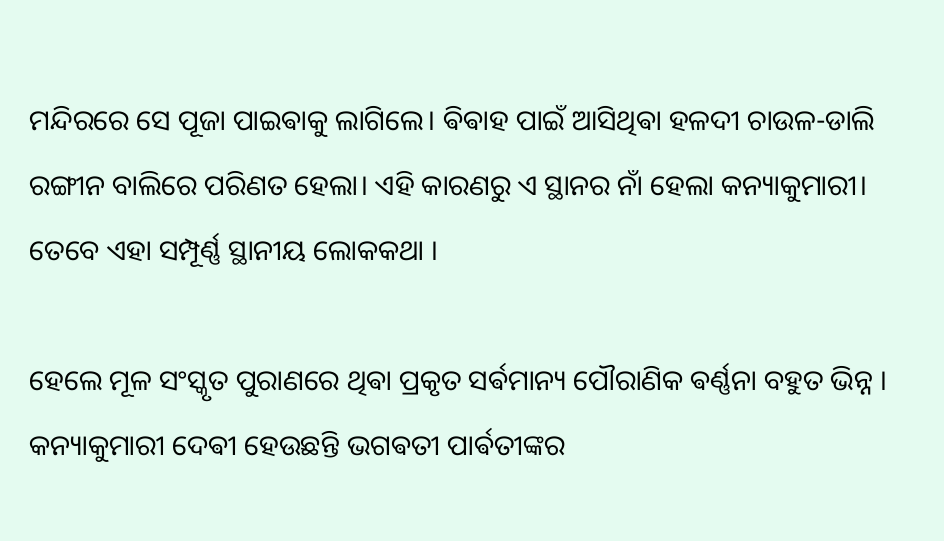ମନ୍ଦିରରେ ସେ ପୂଜା ପାଇଵାକୁ ଲାଗିଲେ। ଵିଵାହ ପାଇଁ ଆସିଥିଵା ହଳଦୀ ଚାଉଳ-ଡାଲି ରଙ୍ଗୀନ ବାଲିରେ ପରିଣତ ହେଲା। ଏହି କାରଣରୁ ଏ ସ୍ଥାନର ନାଁ ହେଲା କନ୍ୟାକୁମାରୀ। ତେବେ ଏହା ସମ୍ପୂର୍ଣ୍ଣ ସ୍ଥାନୀୟ ଲୋକକଥା ।

ହେଲେ ମୂଳ ସଂସ୍କୃତ ପୁରାଣରେ ଥିଵା ପ୍ରକୃତ ସର୍ଵମାନ୍ୟ ପୌରାଣିକ ଵର୍ଣ୍ଣନା ବହୁତ ଭିନ୍ନ ।
କନ୍ୟାକୁମାରୀ ଦେଵୀ ହେଉଛନ୍ତି ଭଗଵତୀ ପାର୍ଵତୀଙ୍କର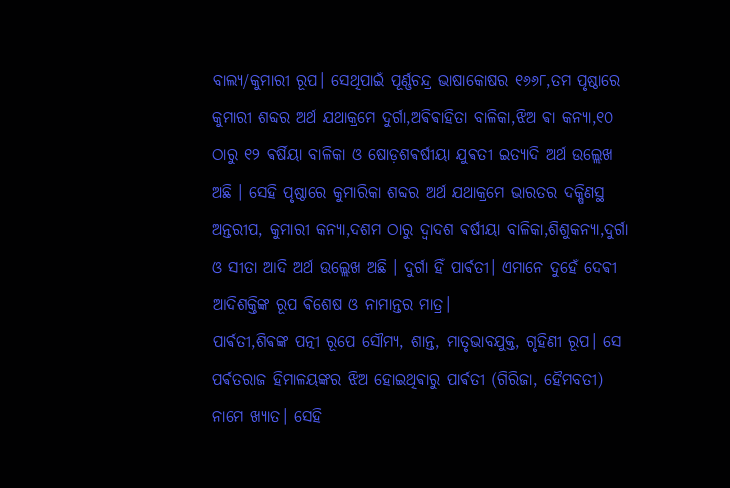ବାଲ୍ୟ/କୁମାରୀ ରୂପ। ସେଥିପାଇଁ ପୂର୍ଣ୍ଣଚନ୍ଦ୍ର ଭାଷାକୋଷର ୧୬୬୮,ତମ ପୃଷ୍ଠାରେ କୁମାରୀ ଶବ୍ଦର ଅର୍ଥ ଯଥାକ୍ରମେ ଦୁର୍ଗା,ଅଵିଵାହିତା ବାଳିକା,ଝିଅ ଵା କନ୍ଯା,୧୦ ଠାରୁ ୧୨ ଵର୍ଷିୟା ବାଳିକା ଓ ଷୋଡ଼ଶଵର୍ଷୀୟା ଯୁଵତୀ ଇତ୍ୟାଦି ଅର୍ଥ ଉଲ୍ଲେଖ ଅଛି । ସେହି ପୃଷ୍ଠାରେ କୁମାରିକା ଶବ୍ଦର ଅର୍ଥ ଯଥାକ୍ରମେ ଭାରତର ଦକ୍ଷିଣସ୍ଥ ଅନ୍ତରୀପ, କୁମାରୀ କନ୍ୟା,ଦଶମ ଠାରୁ ଦ୍ୱାଦଶ ଵର୍ଷୀୟା ବାଳିକା,ଶିଶୁକନ୍ଯା,ଦୁର୍ଗା ଓ ସୀତା ଆଦି ଅର୍ଥ ଉଲ୍ଲେଖ ଅଛି । ଦୁର୍ଗା ହିଁ ପାର୍ଵତୀ। ଏମାନେ ଦୁହେଁ ଦେଵୀ ଆଦିଶକ୍ତିଙ୍କ ରୂପ ଵିଶେଷ ଓ ନାମାନ୍ତର ମାତ୍ର।
ପାର୍ଵତୀ,ଶିଵଙ୍କ ପତ୍ନୀ ରୂପେ ସୌମ୍ୟ, ଶାନ୍ତ, ମାତୃଭାବଯୁକ୍ତ, ଗୃହିଣୀ ରୂପ। ସେ ପର୍ଵତରାଜ ହିମାଳୟଙ୍କର ଝିଅ ହୋଇଥିଵାରୁ ପାର୍ଵତୀ (ଗିରିଜା, ହୈମବତୀ) ନାମେ ଖ୍ୟାତ। ସେହି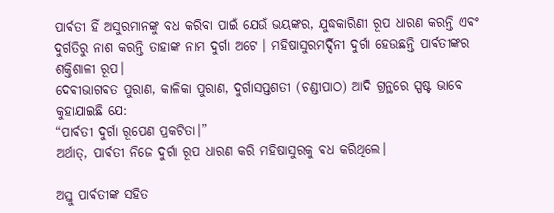ପାର୍ଵତୀ ହିଁ ଅସୁରମାନଙ୍କୁ ବଧ କରିବା ପାଇଁ ଯେଉଁ ଭୟଙ୍କର, ଯୁଦ୍ଧକାରିଣୀ ରୂପ ଧାରଣ କରନ୍ତି ଏଵଂ ଦୁର୍ଗତିରୁ ନାଶ କରନ୍ତି ତାହାଙ୍କ ନାମ ଦୁର୍ଗା ଅଟେ । ମହିଷାସୁରମର୍ଦ୍ଦିନୀ ଦୁର୍ଗା ହେଉଛନ୍ତି ପାର୍ଵତୀଙ୍କର ଶକ୍ତିଶାଳୀ ରୂପ।
ଦେଵୀଭାଗଵତ ପୁରାଣ, କାଳିକା ପୁରାଣ, ଦୁର୍ଗାସପ୍ତଶତୀ (ଚଣ୍ଡୀପାଠ) ଆଦି ଗ୍ରନ୍ଥରେ ସ୍ପଷ୍ଟ ଭାବେ କୁହାଯାଇଛି ଯେ:
“ପାର୍ଵତୀ ଦୁର୍ଗା ରୂପେଣ ପ୍ରକଟିତା।”
ଅର୍ଥାତ୍‍, ପାର୍ଵତୀ ନିଜେ ଦୁର୍ଗା ରୂପ ଧାରଣ କରି ମହିଷାସୁରକୁ ଵଧ କରିଥିଲେ।

ଅସ୍ତୁ ପାର୍ଵତୀଙ୍କ ସହିତ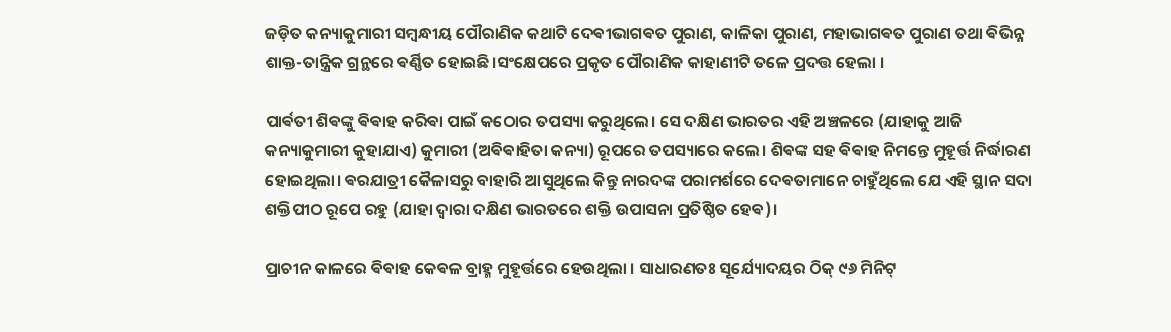ଜଡ଼ିତ କନ୍ୟାକୁମାରୀ ସମ୍ବନ୍ଧୀୟ ପୌରାଣିକ କଥାଟି ଦେଵୀଭାଗଵତ ପୁରାଣ, କାଳିକା ପୁରାଣ, ମହାଭାଗଵତ ପୁରାଣ ତଥା ଵିଭିନ୍ନ ଶାକ୍ତ-ତାନ୍ତ୍ରିକ ଗ୍ରନ୍ଥରେ ଵର୍ଣ୍ଣିତ ହୋଇଛି।ସଂକ୍ଷେପରେ ପ୍ରକୃତ ପୌରାଣିକ କାହାଣୀଟି ତଳେ ପ୍ରଦତ୍ତ ହେଲା ।

ପାର୍ଵତୀ ଶିଵଙ୍କୁ ଵିଵାହ କରିଵା ପାଇଁ କଠୋର ତପସ୍ୟା କରୁଥିଲେ। ସେ ଦକ୍ଷିଣ ଭାରତର ଏହି ଅଞ୍ଚଳରେ (ଯାହାକୁ ଆଜି କନ୍ୟାକୁମାରୀ କୁହାଯାଏ) କୁମାରୀ (ଅଵିଵାହିତା କନ୍ୟା) ରୂପରେ ତପସ୍ୟାରେ କଲେ। ଶିଵଙ୍କ ସହ ଵିଵାହ ନିମନ୍ତେ ମୁହୂର୍ତ୍ତ ନିର୍ଦ୍ଧାରଣ ହୋଇଥିଲା। ଵରଯାତ୍ରୀ କୈଳାସରୁ ବାହାରି ଆସୁଥିଲେ କିନ୍ତୁ ନାରଦଙ୍କ ପରାମର୍ଶରେ ଦେଵତାମାନେ ଚାହୁଁଥିଲେ ଯେ ଏହି ସ୍ଥାନ ସଦା ଶକ୍ତିପୀଠ ରୂପେ ରହୁ (ଯାହା ଦ୍ୱାରା ଦକ୍ଷିଣ ଭାରତରେ ଶକ୍ତି ଉପାସନା ପ୍ରତିଷ୍ଠିତ ହେଵ)।

ପ୍ରାଚୀନ କାଳରେ ଵିଵାହ କେଵଳ ବ୍ରାହ୍ମ ମୁହୂର୍ତ୍ତରେ ହେଉଥିଲା । ସାଧାରଣତଃ ସୂର୍ଯ୍ୟୋଦୟର ଠିକ୍ ୯୬ ମିନିଟ୍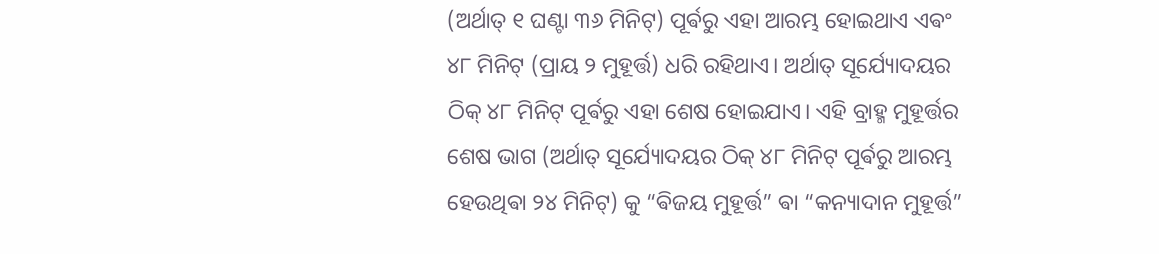(ଅର୍ଥାତ୍ ୧ ଘଣ୍ଟା ୩୬ ମିନିଟ୍) ପୂର୍ଵରୁ ଏହା ଆରମ୍ଭ ହୋଇଥାଏ ଏଵଂ ୪୮ ମିନିଟ୍ (ପ୍ରାୟ ୨ ମୁହୂର୍ତ୍ତ) ଧରି ରହିଥାଏ। ଅର୍ଥାତ୍ ସୂର୍ଯ୍ୟୋଦୟର ଠିକ୍ ୪୮ ମିନିଟ୍ ପୂର୍ଵରୁ ଏହା ଶେଷ ହୋଇଯାଏ। ଏହି ବ୍ରାହ୍ମ ମୁହୂର୍ତ୍ତର ଶେଷ ଭାଗ (ଅର୍ଥାତ୍ ସୂର୍ଯ୍ୟୋଦୟର ଠିକ୍ ୪୮ ମିନିଟ୍ ପୂର୍ଵରୁ ଆରମ୍ଭ ହେଉଥିଵା ୨୪ ମିନିଟ୍) କୁ “ଵିଜୟ ମୁହୂର୍ତ୍ତ” ଵା “କନ୍ୟାଦାନ ମୁହୂର୍ତ୍ତ”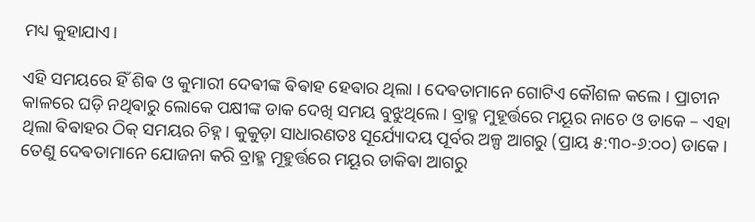ମଧ୍ୟ କୁହାଯାଏ।

ଏହି ସମୟରେ ହିଁ ଶିଵ ଓ କୁମାରୀ ଦେଵୀଙ୍କ ଵିଵାହ ହେଵାର ଥିଲା ।‌ ଦେଵତାମାନେ ଗୋଟିଏ କୌଶଳ କଲେ । ପ୍ରାଚୀନ କାଳରେ ଘଡ଼ି ନଥିଵାରୁ ଲୋକେ ପକ୍ଷୀଙ୍କ ଡାକ ଦେଖି ସମୟ ବୁଝୁଥିଲେ। ବ୍ରାହ୍ମ ମୁହୂର୍ତ୍ତରେ ମୟୂର ନାଚେ ଓ ଡାକେ – ଏହା ଥିଲା ଵିଵାହର ଠିକ୍ ସମୟର ଚିହ୍ନ। କୁକୁଡ଼ା ସାଧାରଣତଃ ସୂର୍ଯ୍ୟୋଦୟ ପୂର୍ବର ଅଳ୍ପ ଆଗରୁ (ପ୍ରାୟ ୫:୩୦-୬:୦୦) ଡାକେ। ତେଣୁ ଦେଵତାମାନେ ଯୋଜନା କରି ବ୍ରାହ୍ମ ମୂହୁର୍ତ୍ତରେ ମୟୂର ଡାକିଵା ଆଗରୁ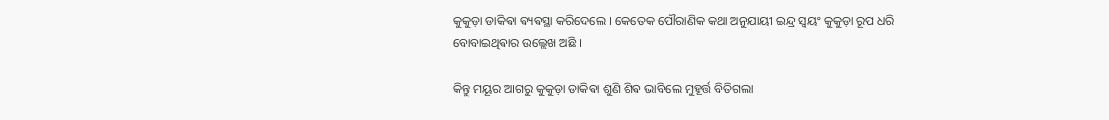କୁକୁଡ଼ା ଡାକିଵା ଵ୍ୟଵସ୍ଥା କରିଦେଲେ । କେତେକ ପୌରାଣିକ କଥା ଅନୁଯାୟୀ ଇନ୍ଦ୍ର ସ୍ଵୟଂ କୁକୁଡ଼ା ରୂପ ଧରି ବୋବାଇଥିଵାର ଉଲ୍ଲେଖ ଅଛି ।

କିନ୍ତୁ ମୟୂର ଆଗରୁ କୁକୁଡ଼ା ଡାକିଵା ଶୁଣି ଶିଵ ଭାବିଲେ ମୁହୂର୍ତ୍ତ ବିତିଗଲା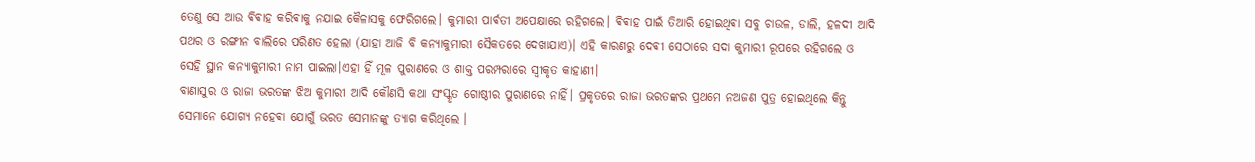ତେଣୁ ସେ ଆଉ ଵିଵାହ କରିଵାକୁ ନଯାଇ କୈଳାସକୁ ଫେରିଗଲେ। କୁମାରୀ ପାର୍ଵତୀ ଅପେକ୍ଷାରେ ରହିଗଲେ। ଵିଵାହ ପାଇଁ ତିଆରି ହୋଇଥିଵା ସବୁ ଚାଉଳ, ଡାଲି, ହଳଦୀ ଆଦି ପଥର ଓ ରଙ୍ଗୀନ ବାଲିରେ ପରିଣତ ହେଲା (ଯାହା ଆଜି ବି କନ୍ୟାକୁମାରୀ ସୈକତରେ ଦେଖାଯାଏ)। ଏହି କାରଣରୁ ଦେଵୀ ସେଠାରେ ସଦା କୁମାରୀ ରୂପରେ ରହିଗଲେ ଓ ସେହି ସ୍ଥାନ କନ୍ୟାକୁମାରୀ ନାମ ପାଇଲା।ଏହା ହିଁ ମୂଳ ପୁରାଣରେ ଓ ଶାକ୍ତ ପରମ୍ପରାରେ ସ୍ୱୀକୃତ କାହାଣୀ।
ବାଣାସୁର ଓ ରାଜା ଭରତଙ୍କ ଝିଅ କୁମାରୀ ଆଦି କୌଣସି କଥା ସଂସ୍କୃତ ଗୋଷ୍ଠୀର ପୁରାଣରେ ନାହିଁ। ପ୍ରକୃତରେ ରାଜା ଭରତଙ୍କର ପ୍ରଥମେ ନଅଜଣ ପୁତ୍ର ହୋଇଥିଲେ କିନ୍ତୁ ସେମାନେ ଯୋଗ୍ୟ ନହେଵା ଯୋଗୁଁ ଭରତ ସେମାନଙ୍କୁ ତ୍ୟାଗ କରିଥିଲେ ।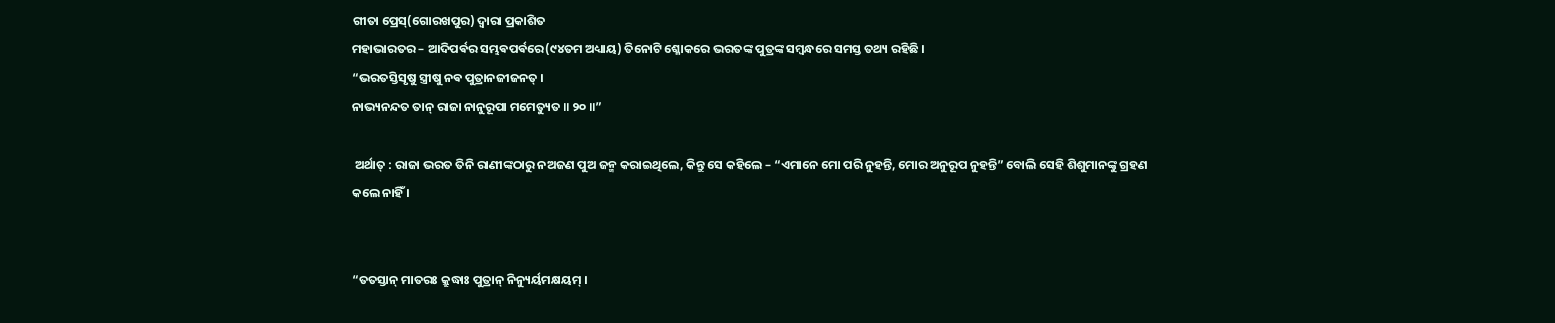ଗୀତା ପ୍ରେସ୍(ଗୋରଖପୁର) ଦ୍ଵାରା ପ୍ରକାଶିତ
ମହାଭାରତର – ଆଦିପର୍ଵର ସମ୍ଭଵପର୍ଵରେ(୯୪ତମ ଅଧ୍ୟାୟ) ତିନୋଟି ଶ୍ଳୋକରେ ଭରତଙ୍କ ପୁତ୍ରଙ୍କ ସମ୍ବନ୍ଧରେ ସମସ୍ତ ତଥ୍ୟ ରହିଛି ।
“ଭରତସ୍ତିସୃଷୁ ସ୍ତ୍ରୀଷୁ ନଵ ପୁତ୍ରାନଜୀଜନତ୍ ।
ନାଭ୍ୟନନ୍ଦତ ତାନ୍ ରାଜା ନାନୁରୂପା ମମେତ୍ୟୁତ ॥ ୨୦ ॥”

 ଅର୍ଥାତ୍ : ରାଜା ଭରତ ତିନି ରାଣୀଙ୍କଠାରୁ ନଅଜଣ ପୁଅ ଜନ୍ମ କରାଇଥିଲେ, କିନ୍ତୁ ସେ କହିଲେ – “ଏମାନେ ମୋ ପରି ନୁହନ୍ତି, ମୋର ଅନୁରୂପ ନୁହନ୍ତି” ବୋଲି ସେହି ଶିଶୁମାନଙ୍କୁ ଗ୍ରହଣ କଲେ ନାହିଁ ।


“ତତସ୍ତାନ୍ ମାତରଃ କ୍ରୁଦ୍ଧାଃ ପୁତ୍ରାନ୍ ନିନ୍ୟୁର୍ୟମକ୍ଷୟମ୍ ।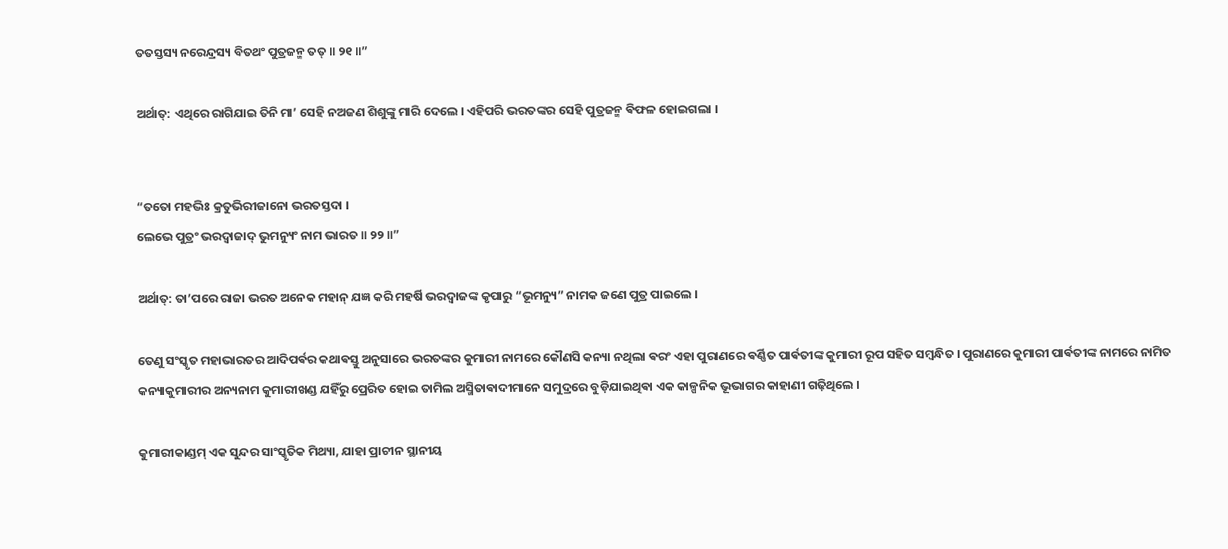ତତସ୍ତସ୍ୟ ନରେନ୍ଦ୍ରସ୍ୟ ବିତଥଂ ପୁତ୍ରଜନ୍ମ ତତ୍ ॥ ୨୧ ॥”

ଅର୍ଥାତ୍: ଏଥିରେ ରାଗିଯାଇ ତିନି ମା’ ସେହି ନଅଜଣ ଶିଶୁଙ୍କୁ ମାରି ଦେଲେ । ଏହିପରି ଭରତଙ୍କର ସେହି ପୁତ୍ରଜନ୍ମ ଵିଫଳ ହୋଇଗଲା ।


“ତତୋ ମହଦ୍ଭିଃ କ୍ରତୁଭିରୀଜାନୋ ଭରତସ୍ତଦା ।
ଲେଭେ ପୁତ୍ରଂ ଭରଦ୍ଵାଜାଦ୍ ଭୁମନ୍ୟୁଂ ନାମ ଭାରତ ॥ ୨୨ ॥”

ଅର୍ଥାତ୍: ତା’ପରେ ରାଜା ଭରତ ଅନେକ ମହାନ୍ ଯଜ୍ଞ କରି ମହର୍ଷି ଭରଦ୍ଵାଜଙ୍କ କୃପାରୁ “ଭୂମନ୍ୟୁ” ନାମକ ଜଣେ ପୁତ୍ର ପାଇଲେ ।

ତେଣୁ ସଂସ୍କୃତ ମହାଭାରତର ଆଦିପର୍ଵର କଥାଵସ୍ତୁ ଅନୁସାରେ ଭରତଙ୍କର କୁମାରୀ ନାମରେ କୌଣସି କନ୍ୟା ନଥିଲା ଵରଂ ଏହା ପୁରାଣରେ ଵର୍ଣ୍ଣିତ ପାର୍ଵତୀଙ୍କ କୁମାରୀ ରୂପ ସହିତ ସମ୍ବନ୍ଧିତ । ପୁରାଣରେ କୁମାରୀ ପାର୍ଵତୀଙ୍କ ନାମରେ ନାମିତ କନ୍ୟାକୁମାରୀର ଅନ୍ୟନାମ କୁମାରୀଖଣ୍ଡ ଯହିଁରୁ ପ୍ରେରିତ ହୋଇ ତାମିଲ ଅସ୍ମିତାଵାଦୀମାନେ ସମୁଦ୍ରରେ ବୁଡ଼ିଯାଇଥିଵା ଏକ କାଳ୍ପନିକ ଭୂଭାଗର କାହାଣୀ ଗଢ଼ିଥିଲେ ।

କୁମାରୀକାଣ୍ଡମ୍ ଏକ ସୁନ୍ଦର ସାଂସ୍କୃତିକ ମିଥ୍ୟା, ଯାହା ପ୍ରାଚୀନ ସ୍ଥାନୀୟ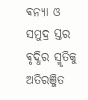ଵନ୍ୟା ଓ ସମୁଦ୍ର ସ୍ତର ଵୃଦ୍ଧିର ସ୍ମୃତିକୁ ଅତିରଞ୍ଜିତ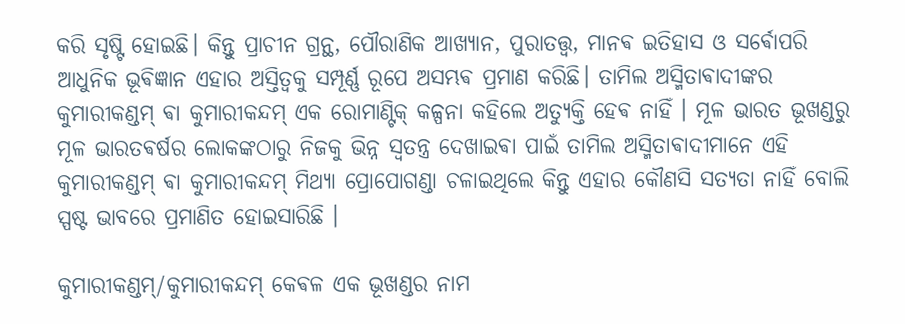କରି ସୃଷ୍ଟି ହୋଇଛି। କିନ୍ତୁ ପ୍ରାଚୀନ ଗ୍ରନ୍ଥ, ପୌରାଣିକ ଆଖ୍ୟାନ, ପୁରାତତ୍ତ୍ୱ, ମାନଵ ଇତିହାସ ଓ ସର୍ଵୋପରି ଆଧୁନିକ ଭୂଵିଜ୍ଞାନ ଏହାର ଅସ୍ତିତ୍ୱକୁ ସମ୍ପୂର୍ଣ୍ଣ ରୂପେ ଅସମ୍ଭଵ ପ୍ରମାଣ କରିଛି। ତାମିଲ ଅସ୍ମିତାଵାଦୀଙ୍କର କୁମାରୀକଣ୍ଡମ୍ ଵା କୁମାରୀକନ୍ଦମ୍ ଏକ ରୋମାଣ୍ଟିକ୍ କଳ୍ପନା କହିଲେ ଅତ୍ୟୁକ୍ତି ହେଵ ନାହିଁ । ମୂଳ ଭାରତ ଭୂଖଣ୍ଡରୁ ମୂଳ ଭାରତଵର୍ଷର ଲୋକଙ୍କଠାରୁ ନିଜକୁ ଭିନ୍ନ ସ୍ଵତନ୍ତ୍ର ଦେଖାଇଵା ପାଇଁ ତାମିଲ ଅସ୍ମିତାଵାଦୀମାନେ ଏହି କୁମାରୀକଣ୍ଡମ୍ ଵା କୁମାରୀକନ୍ଦମ୍ ମିଥ୍ୟା ପ୍ରୋପୋଗଣ୍ଡା ଚଳାଇଥିଲେ କିନ୍ତୁ ଏହାର କୌଣସି ସତ୍ୟତା ନାହିଁ ବୋଲି ସ୍ପଷ୍ଟ ଭାବରେ ପ୍ରମାଣିତ ହୋଇସାରିଛି ।

କୁମାରୀକଣ୍ଡମ୍/କୁମାରୀକନ୍ଦମ୍ କେଵଳ ଏକ ଭୂଖଣ୍ଡର ନାମ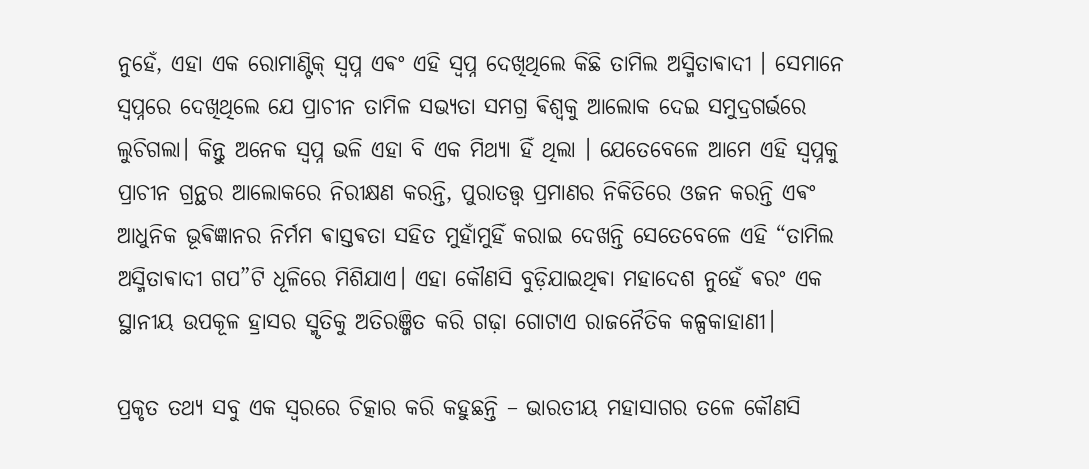ନୁହେଁ, ଏହା ଏକ ରୋମାଣ୍ଟିକ୍ ସ୍ୱପ୍ନ ଏଵଂ ଏହି ସ୍ଵପ୍ନ ଦେଖିଥିଲେ କିଛି ତାମିଲ ଅସ୍ମିତାଵାଦୀ । ସେମାନେ ସ୍ଵପ୍ନରେ ଦେଖିଥିଲେ ଯେ ପ୍ରାଚୀନ ତାମିଳ ସଭ୍ୟତା ସମଗ୍ର ଵିଶ୍ୱକୁ ଆଲୋକ ଦେଇ ସମୁଦ୍ରଗର୍ଭରେ ଲୁଚିଗଲା। କିନ୍ତୁ ଅନେକ ସ୍ଵପ୍ନ ଭଳି ଏହା ବି ଏକ ମିଥ୍ୟା ହିଁ ଥିଲା । ‌ଯେତେବେଳେ ଆମେ ଏହି ସ୍ୱପ୍ନକୁ ପ୍ରାଚୀନ ଗ୍ରନ୍ଥର ଆଲୋକରେ ନିରୀକ୍ଷଣ କରନ୍ତି, ପୁରାତତ୍ତ୍ୱ ପ୍ରମାଣର ନିକିତିରେ ଓଜନ କରନ୍ତି ଏଵଂ ଆଧୁନିକ ଭୂଵିଜ୍ଞାନର ନିର୍ମମ ଵାସ୍ତଵତା ସହିତ ମୁହାଁମୁହିଁ କରାଇ ଦେଖନ୍ତି ସେତେବେଳେ ଏହି “ତାମିଲ ଅସ୍ମିତାଵାଦୀ ଗପ”ଟି ଧୂଳିରେ ମିଶିଯାଏ। ଏହା କୌଣସି ବୁଡ଼ିଯାଇଥିଵା ମହାଦେଶ ନୁହେଁ ଵରଂ ଏକ ସ୍ଥାନୀୟ ଉପକୂଳ ହ୍ରାସର ସ୍ମୃତିକୁ ଅତିରଞ୍ଜିତ କରି ଗଢ଼ା ଗୋଟାଏ ରାଜନୈତିକ କଳ୍ପକାହାଣୀ।

ପ୍ରକୃତ ତଥ୍ୟ ସବୁ ଏକ ସ୍ୱରରେ ଚିତ୍କାର କରି କହୁଛନ୍ତି – ଭାରତୀୟ ମହାସାଗର ତଳେ କୌଣସି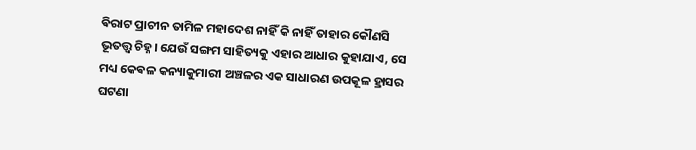ଵିରାଟ ପ୍ରାଚୀନ ତାମିଳ ମହାଦେଶ ନାହିଁ କି ନାହିଁ ତାହାର କୌଣସି ଭୂତତ୍ତ୍ୱ ଚିହ୍ନ। ଯେଉଁ ସଙ୍ଗମ ସାହିତ୍ୟକୁ ଏହାର ଆଧାର କୁହାଯାଏ, ସେ ମଧ୍ୟ କେଵଳ କନ୍ୟାକୁମାରୀ ଅଞ୍ଚଳର ଏକ ସାଧାରଣ ଉପକୂଳ ହ୍ରାସର ଘଟଣା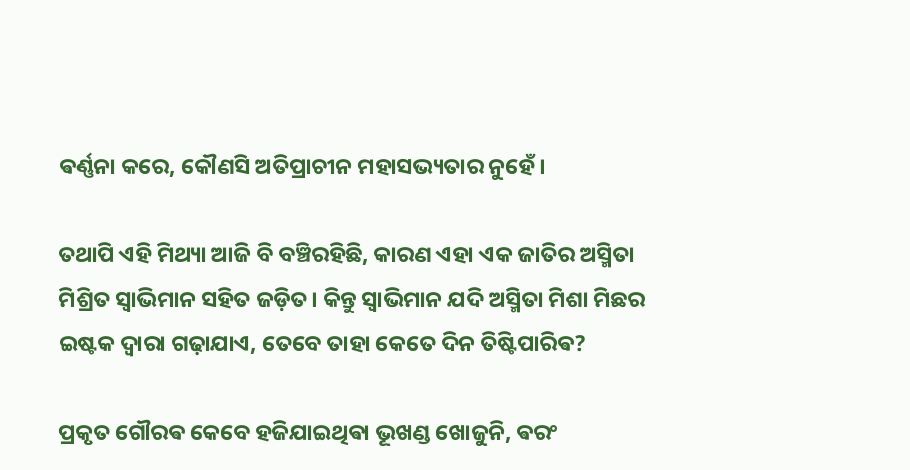ଵର୍ଣ୍ଣନା କରେ, କୌଣସି ଅତିପ୍ରାଚୀନ ମହାସଭ୍ୟତାର ନୁହେଁ।

ତଥାପି ଏହି ମିଥ୍ୟା ଆଜି ବି ବଞ୍ଚିରହିଛି, କାରଣ ଏହା ଏକ ଜାତିର ଅସ୍ମିତା ମିଶ୍ରିତ ସ୍ଵାଭିମାନ ସହିତ ଜଡ଼ିତ। କିନ୍ତୁ ସ୍ଵାଭିମାନ ଯଦି ଅସ୍ମିତା ମିଶା ମିଛର ଇଷ୍ଟକ ଦ୍ଵାରା ଗଢ଼ାଯାଏ, ତେବେ ତାହା କେତେ ଦିନ ତିଷ୍ଟିପାରିଵ?

ପ୍ରକୃତ ଗୌରଵ କେବେ ହଜିଯାଇଥିଵା ଭୂଖଣ୍ଡ ଖୋଜୁନି, ଵରଂ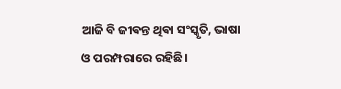ଆଜି ବି ଜୀଵନ୍ତ ଥିଵା ସଂସ୍କୃତି, ଭାଷା ଓ ପରମ୍ପରାରେ ରହିଛି।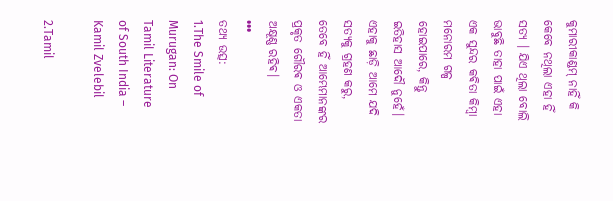କୁମାରୀକାଣ୍ଡମ୍ ନାହିଁ କି କେବେ ନଥିଲା ଏହା ହିଁ ସତ୍ୟ । ଯିଏ ଥିଲା ବୋଲି ଭାବୁଛି ତାହା ପାଇଁ ଏହା ଏକ ସୁନ୍ଦର କଵିତା କିମ୍ବା ମନୋରମ ଗଳ୍ପ ହୋଇପାରେ, କିନ୍ତୁ ଇତିହାସ ଆଦୌ ନୁହେଁ। ଏହାକୁ ଛାଡ଼ି ଆମେ ଯଦି ସତ୍ୟକୁ ଗ୍ରହଣ କରୁ, ତେବେ ହିଁ ଆମ୍ଭେମାନଙ୍କର ପ୍ରକୃତ ଗୌରଵ ଓ ଏକତା ଅକ୍ଷୂଣ୍ଣ ରହିଵ।
•••
ତଥ୍ୟ ଉତ୍ସ:
1.The Smile of Murugan: On Tamil Literature of South India – Kamil Zvelebil

2.Tamil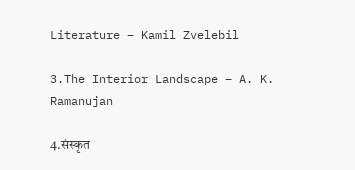Literature – Kamil Zvelebil

3.The Interior Landscape – A. K. Ramanujan

4.संस्कृत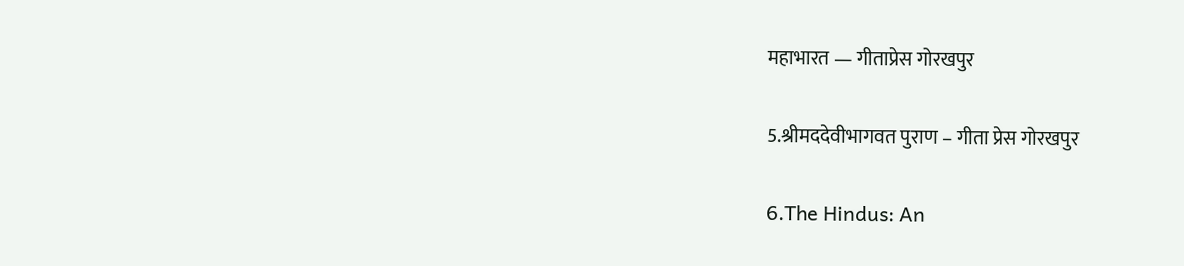महाभारत — गीताप्रेस गोरखपुर

5.श्रीमददेवीभागवत पुराण – गीता प्रेस गोरखपुर

6.The Hindus: An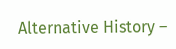Alternative History –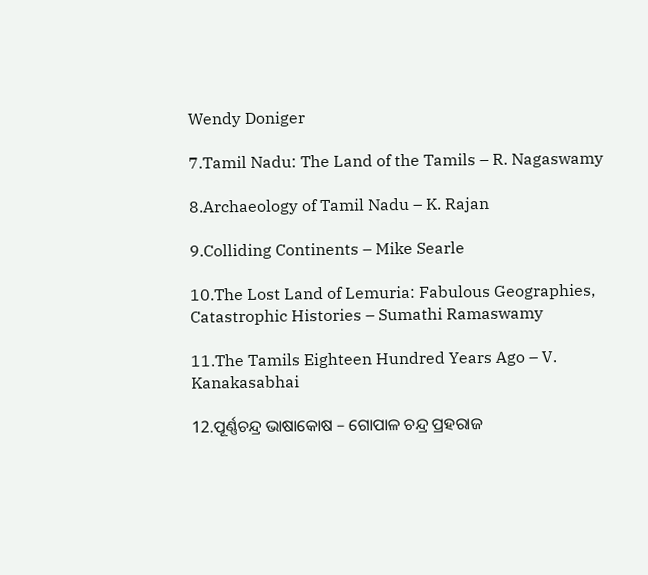Wendy Doniger

7.Tamil Nadu: The Land of the Tamils – R. Nagaswamy

8.Archaeology of Tamil Nadu – K. Rajan

9.Colliding Continents – Mike Searle

10.The Lost Land of Lemuria: Fabulous Geographies, Catastrophic Histories – Sumathi Ramaswamy

11.The Tamils Eighteen Hundred Years Ago – V. Kanakasabhai

12.ପୂର୍ଣ୍ଣଚନ୍ଦ୍ର ଭାଷାକୋଷ – ଗୋପାଳ ଚନ୍ଦ୍ର ପ୍ରହରାଜ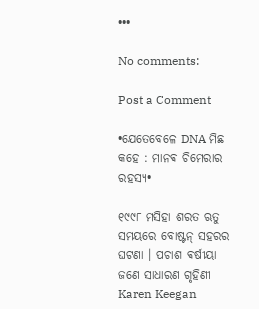•••

No comments:

Post a Comment

•ଯେତେବେଳେ DNA ମିଛ କହେ : ମାନଵ ଚିମେରାର ରହସ୍ୟ•

୧୯୯୮ ମସିହା ଶରତ ଋତୁ ସମୟରେ ବୋଷ୍ଟନ୍ ସହରର ଘଟଣା । ପଚାଶ ଵର୍ଷୀୟା ଜଣେ ସାଧାରଣ ଗୃହିଣୀ Karen Keegan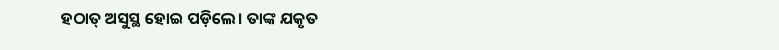ହଠାତ୍ ଅସୁସ୍ଥ ହୋଇ ପଡ଼ିଲେ। ତାଙ୍କ ଯକୃତ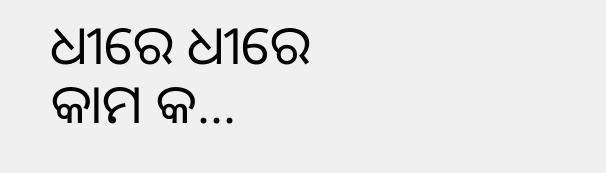ଧୀରେ ଧୀରେ କାମ କ...